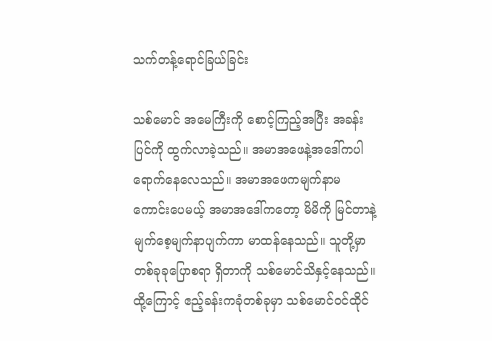သက်တန့်ရောင်ခြယ်ခြင်း

သစ်မောင် အမေကြီးကို စောင့်ကြည့်အပြီး အခန်းပြင်ကို ထွက်လာခဲ့သည်။ အမာအဖေနဲ့အဒေါ်ကပါရောက်နေလေသည်။ အမာအဖေကမျက်နာမကောင်းပေမယ့် အမာအဒေါ်ကတော့ မိမိကို မြင်တာနဲ့ မျက်စေ့မျက်နာပျက်ကာ မာထန်နေသည်။ သူတို့မှာတစ်ခုခုပြောစရာ ရှိတာကို သစ်မောင်သိနှင့်နေသည်။ ထို့ကြောင့် ဧည့်ခန်းကခုံတစ်ခုမှာ သစ်မောင်ဝင်ထိုင်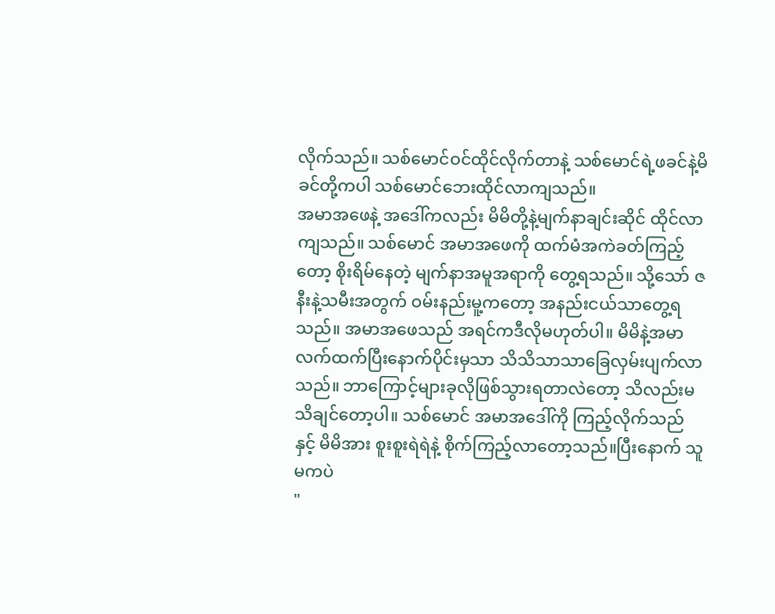လိုက်သည်။ သစ်မောင်ဝင်ထိုင်လိုက်တာနဲ့ သစ်မောင်ရဲ့ဖခင်နဲ့မိခင်တို့ကပါ သစ်မောင်ဘေးထိုင်လာကျသည်။
အမာအဖေနဲ့ အဒေါ်ကလည်း မိမိတို့နဲ့မျက်နာချင်းဆိုင် ထိုင်လာကျသည်။ သစ်မောင် အမာအဖေကို ထက်မံအကဲခတ်ကြည့်တော့ စိုးရိမ်နေတဲ့ မျက်နာအမူအရာကို တွေ့ရသည်။ သို့သော် ဇနီးနဲ့သမီးအတွက် ဝမ်းနည်းမူ့ကတော့ အနည်းငယ်သာတွေ့ရသည်။ အမာအဖေသည် အရင်ကဒီလိုမဟုတ်ပါ။ မိမိနဲ့အမာလက်ထက်ပြီးနောက်ပိုင်းမှသာ သိသိသာသာခြေလှမ်းပျက်လာသည်။ ဘာကြောင့်များခုလိုဖြစ်သွားရတာလဲတော့ သိလည်းမသိချင်တော့ပါ။ သစ်မောင် အမာအဒေါ်ကို ကြည့်လိုက်သည်နှင့် မိမိအား စူးစူးရဲရဲနဲ့ စိုက်ကြည့်လာတော့သည်။ပြီးနောက် သူမကပဲ
"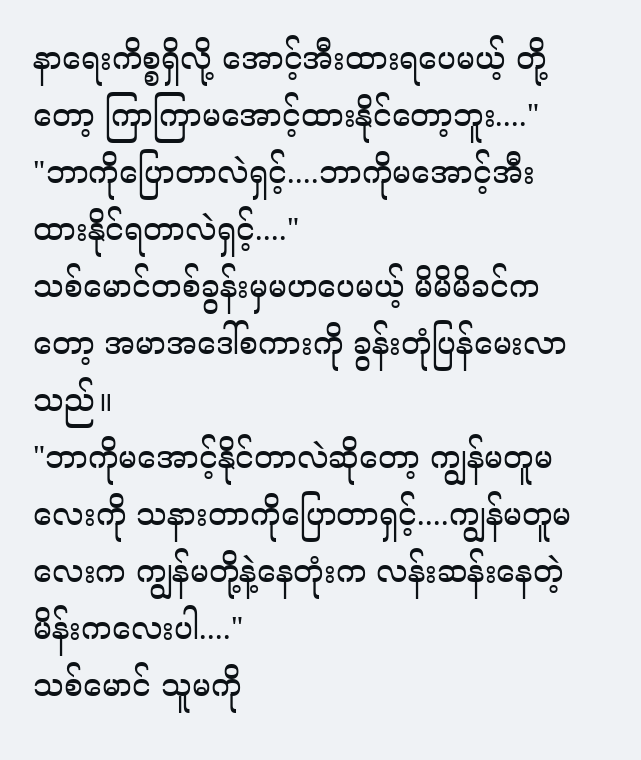နာရေးကိစ္စရှိလို့ အောင့်အီးထားရပေမယ့် တို့တော့ ကြာကြာမအောင့်ထားနိုင်တော့ဘူး...."
"ဘာကိုပြောတာလဲရှင့်....ဘာကိုမအောင့်အီးထားနိုင်ရတာလဲရှင့်...."
သစ်မောင်တစ်ခွန်းမှမဟပေမယ့် မိမိမိခင်ကတော့ အမာအဒေါ်စကားကို ခွန်းတုံပြန်မေးလာသည်။
"ဘာကိုမအောင့်နိုင်တာလဲဆိုတော့ ကျွန်မတူမလေးကို သနားတာကိုပြောတာရှင့်....ကျွန်မတူမလေးက ကျွန်မတို့နဲ့နေတုံးက လန်းဆန်းနေတဲ့ မိန်းကလေးပါ...."
သစ်မောင် သူမကို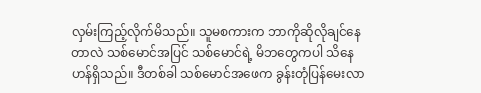လှမ်းကြည့်လိုက်မိသည်။ သူမစကားက ဘာကိုဆိုလိုချင်နေတာလဲ သစ်မောင်အပြင် သစ်မောင်ရဲ့ မိဘတွေကပါ သိနေဟန်ရှိသည်။ ဒီတစ်ခါ သစ်မောင်အဖေက ခွန်းတုံပြန်မေးလာ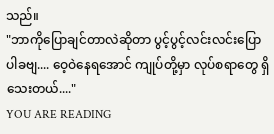သည်။
"ဘာကိုပြောချင်တာလဲဆိုတာ ပွင့်ပွင့်လင်းလင်းပြောပါခဗျ.... ဝေ့ဝဲနေရအောင် ကျုပ်တို့မှာ လုပ်စရာတွေ ရှိသေးတယ်...."
YOU ARE READING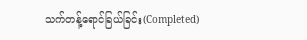သက်တန့်ရောင်ခြယ်ခြင်း(Completed)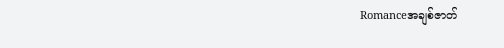Romanceအချစ်ဇာတ်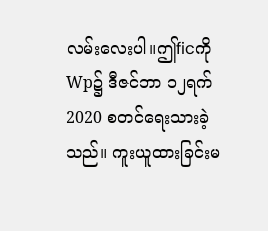လမ်းလေးပါ။ဤficကို Wp၌ ဒီဇင်ဘာ ၁၂ရက် 2020 စတင်ရေးသားခဲ့သည်။ ကူးယူထားခြင်းမ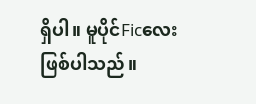ရှိပါ။ မူပိုင်Ficလေး ဖြစ်ပါသည်။